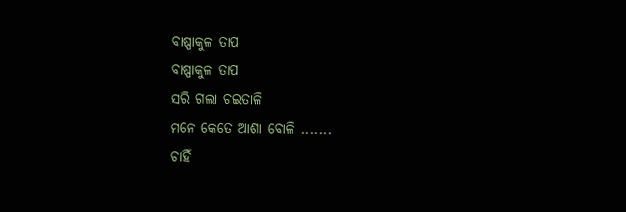ବାଷ୍ପାକୁଳ ତାପ
ବାଷ୍ପାକୁଳ ତାପ
ସରି ଗଲା ଚଇତାଳି
ମନେ କେତେ ଆଶା ବୋଳି .......
ଚାହିଁ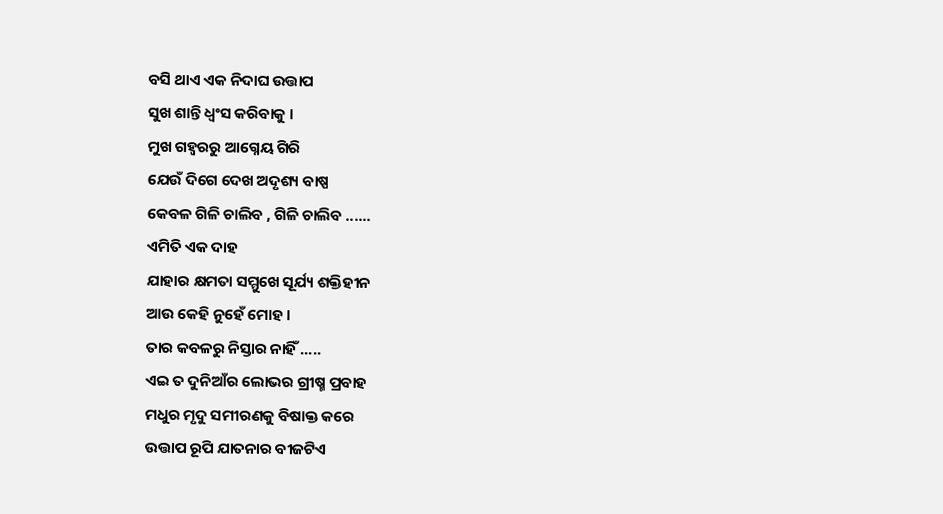ବସି ଥାଏ ଏକ ନିଦାଘ ଉତ୍ତାପ
ସୁଖ ଶାନ୍ତି ଧ୍ୱଂସ କରିବାକୁ ।
ମୁଖ ଗହ୍ୱରରୁ ଆଗ୍ନେୟ ଗିରି
ଯେଉଁ ଦିଗେ ଦେଖ ଅଦୃଶ୍ୟ ବାଷ୍ପ
କେବଳ ଗିଳି ଚାଲିବ , ଗିଳି ଚାଲିବ ......
ଏମିତି ଏକ ଦାହ
ଯାହାର କ୍ଷମତା ସମ୍ମୁଖେ ସୂର୍ଯ୍ୟ ଶକ୍ତିହୀନ
ଆଉ କେହି ନୁହେଁ ମୋହ ।
ତାର କବଳରୁ ନିସ୍ତାର ନାହିଁ .....
ଏଇ ତ ଦୁନିଆଁର ଲୋଭର ଗ୍ରୀଷ୍ମ ପ୍ରବାହ
ମଧୁର ମୃଦୁ ସମୀରଣକୁ ବିଷାକ୍ତ କରେ
ଉତ୍ତାପ ରୂପି ଯାତନାର ବୀଜଟିଏ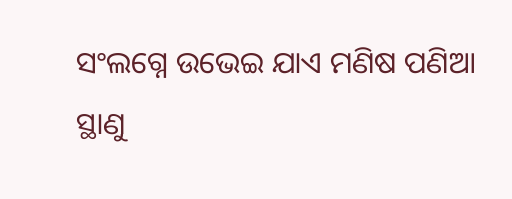ସଂଲଗ୍ନେ ଉଭେଇ ଯାଏ ମଣିଷ ପଣିଆ
ସ୍ଥାଣୁ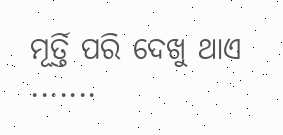ମୂର୍ତ୍ତି ପରି ଦେଖୁ ଥାଏ .......